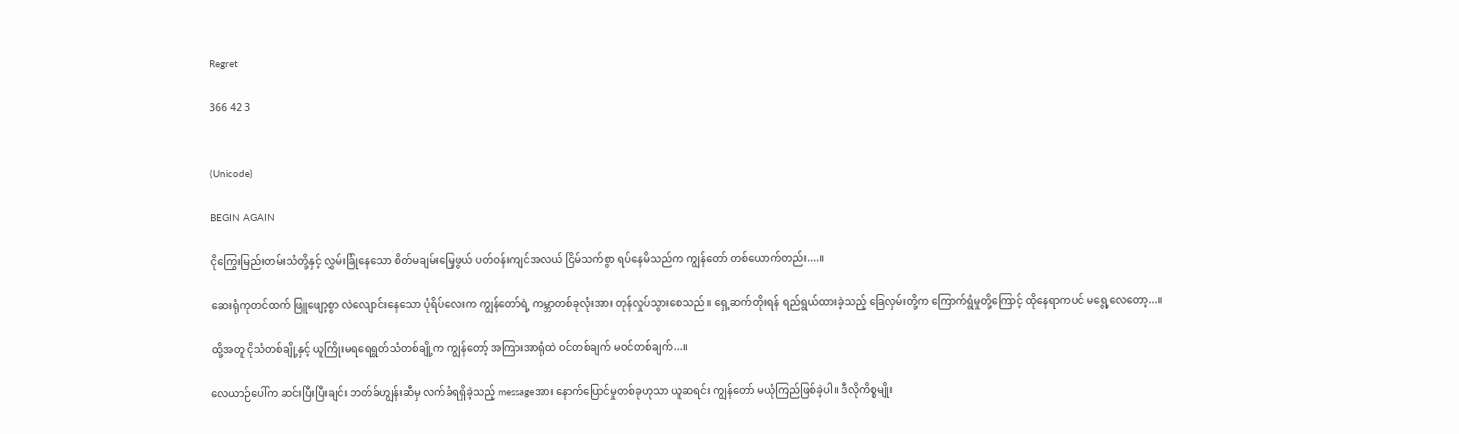Regret

366 42 3


(Unicode)

BEGIN AGAIN

ငိုကြွေးမြည်းတမ်းသံတို့နှင့် လွှမ်းခြုံနေသော စိတ်မချမ်းမြေ့ဖွယ် ပတ်ဝန်းကျင်အလယ် ငြိမ်သက်စွာ ရပ်နေမိသည်က ကျွန်တော် တစ်ယောက်တည်း....။

ဆေးရုံကုတင်ထက် ဖြူဖျော့စွာ လဲလျောင်းနေသော ပုံရိပ်လေးက ကျွန်တော်ရဲ့ ကမ္ဘာတစ်ခုလုံးအား တုန်လှုပ်သွားစေသည်။ ရှေ့ဆက်တိုးရန် ရည်ရွယ်ထားခဲ့သည့် ခြေလှမ်းတို့က ကြောက်ရွံမှုတို့ကြောင့် ထိုနေရာကပင် မရွေ့လေတော့...။

ထို့အတူ ငိုသံတစ်ချို့နှင့် ယူကြိုးမရရေရွတ်သံတစ်ချို့က ကျွန်တော့် အကြားအာရုံထဲ ဝင်တစ်ချက် မဝင်တစ်ချက်...။

လေယာဉ်ပေါ်က ဆင်းပြီးပြီးချင်း ဘတ်ခ်ဟျွန်းဆီမှ လက်ခံရရှိခဲ့သည့် messageအား နောက်ပြောင်မှုတစ်ခုဟုသာ ယူဆရင်း ကျွန်တော် မယုံကြည်ဖြစ်ခဲ့ပါ။ ဒီလိုကိစ္စမျိုး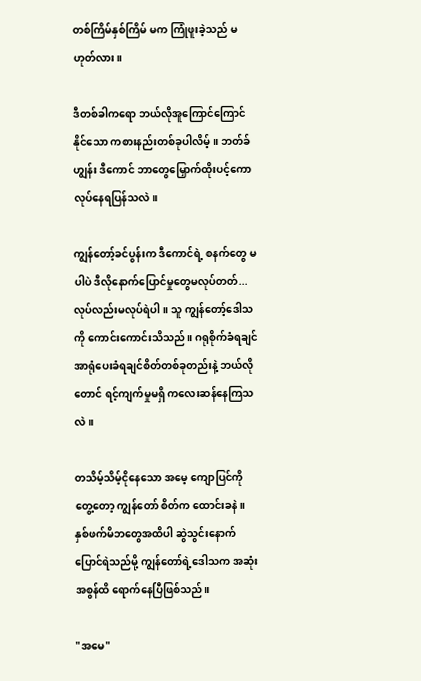တစ်ကြိမ်နှစ်ကြိမ် မက ကြုံဖူးခဲ့သည် မဟုတ်လား။

ဒီတစ်ခါကရော ဘယ်လိုအူကြောင်ကြောင်နိုင်သော ကစားနည်းတစ်ခုပါလိမ့်။ ဘတ်ခ်ဟျွန်း ဒီကောင် ဘာတွေမြှောက်ထိုးပင့်ကောလုပ်နေရပြန်သလဲ။

ကျွန်တော့်ခင်ပွန်းက ဒီကောင်ရဲ့ စနက်တွေ မပါပဲ ဒီလိုနောက်ပြောင်မှုတွေမလုပ်တတ်...လုပ်လည်းမလုပ်ရဲပါ။ သူ ကျွန်တော့်ဒေါသကို ကောင်းကောင်းသိသည်။ ဂရုစိုက်ခံရချင် အာရုံပေးခံရချင်စိတ်တစ်ခုတည်းနဲ့ ဘယ်လိုတောင် ရင့်ကျက်မှုမရှိ ကလေးဆန်နေကြသလဲ။

တသိမ့်သိမ့်ငိုနေသော အမေ့ ကျောပြင်ကိုတွေ့တော့ ကျွန်တော် စိတ်က ထောင်းခနဲ။ နှစ်ဖက်မိဘတွေအထိပါ ဆွဲသွင်းနောက်ပြောင်ရဲသည်မို့ ကျွန်တော်ရဲ့ဒေါသက အဆုံးအစွန်ထိ ရောက်နေပြီဖြစ်သည်။

"အမေ"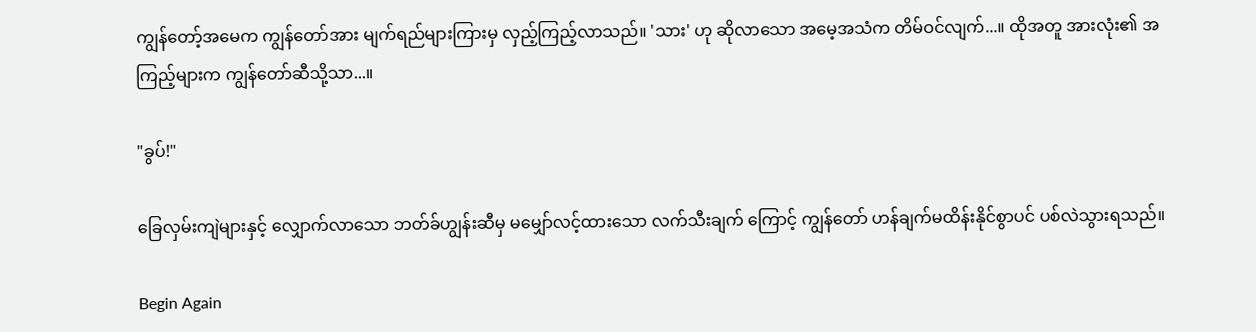ကျွန်တော့်အမေက ကျွန်တော်အား မျက်ရည်များကြားမှ လှည့်ကြည့်လာသည်။ 'သား' ဟု ဆိုလာသော အမေ့အသံက တိမ်ဝင်လျက်...။ ထိုအတူ အားလုံး၏ အကြည့်များက ကျွန်တော်ဆီသို့သာ...။

"ခွပ်!"

ခြေလှမ်းကျဲများနှင့် လျှောက်လာသော ဘတ်ခ်ဟျွန်းဆီမှ မမျှော်လင့်ထားသော လက်သီးချက် ‌ကြောင့် ကျွန်တော် ဟန်ချက်မထိန်းနိုင်စွာပင် ပစ်လဲသွားရသည်။

Begin Again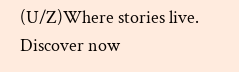(U/Z)Where stories live. Discover now